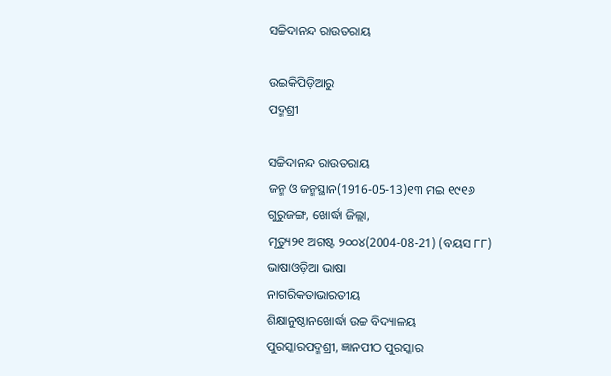ସଚ୍ଚିଦାନନ୍ଦ ରାଉତରାୟ

ଉଇକିପିଡ଼ିଆ‌ରୁ
ପଦ୍ମଶ୍ରୀ

ସଚ୍ଚିଦାନନ୍ଦ ରାଉତରାୟ
ଜନ୍ମ ଓ ଜନ୍ମସ୍ଥାନ(1916-05-13)୧୩ ମଇ ୧୯୧୬
ଗୁରୁଜଙ୍ଗ, ଖୋର୍ଦ୍ଧା ଜିଲ୍ଲା,
ମୃତ୍ୟୁ୨୧ ଅଗଷ୍ଟ ୨୦୦୪(2004-08-21) (ବୟସ ୮୮)
ଭାଷାଓଡ଼ିଆ ଭାଷା
ନାଗରିକତାଭାରତୀୟ
ଶିକ୍ଷାନୁଷ୍ଠାନଖୋର୍ଦ୍ଧା ଉଚ୍ଚ ବିଦ୍ୟାଳୟ
ପୁରସ୍କାରପଦ୍ମଶ୍ରୀ, ଜ୍ଞାନପୀଠ ପୁରସ୍କାର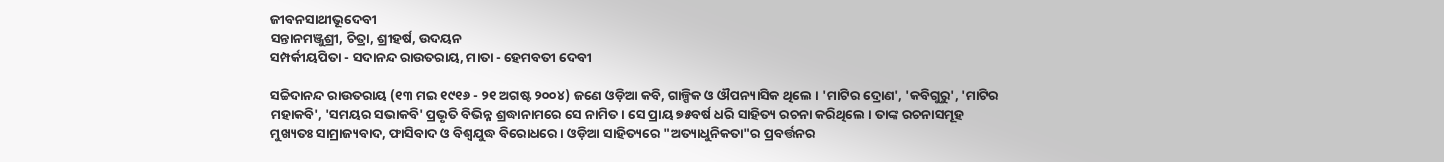ଜୀବନସାଥୀଭୂଦେବୀ
ସନ୍ତାନମଞ୍ଜୁଶ୍ରୀ, ଚିତ୍ରା, ଶ୍ରୀହର୍ଷ, ଉଦୟନ
ସମ୍ପର୍କୀୟପିତା - ସଦାନନ୍ଦ ରାଉତରାୟ, ମାତା - ହେମବତୀ ଦେବୀ

ସଚ୍ଚିଦାନନ୍ଦ ରାଉତରାୟ (୧୩ ମଇ ୧୯୧୬ - ୨୧ ଅଗଷ୍ଟ ୨୦୦୪) ଜଣେ ଓଡ଼ିଆ କବି, ଗାଳ୍ପିକ ଓ ଔପନ୍ୟାସିକ ଥିଲେ । 'ମାଟିର ଦ୍ରୋଣ', 'କବିଗୁରୁ', 'ମାଟିର ମହାକବି', 'ସମୟର ସଭାକବି' ପ୍ରଭୃତି ବିଭିନ୍ନ ଶ୍ରଦ୍ଧାନାମରେ ସେ ନାମିତ । ସେ ପ୍ରାୟ ୭୫ବର୍ଷ ଧରି ସାହିତ୍ୟ ରଚନା କରିଥିଲେ । ତାଙ୍କ ରଚନାସମୂହ ମୁଖ୍ୟତଃ ସାମ୍ରାଜ୍ୟବାଦ, ଫାସିବାଦ ଓ ବିଶ୍ୱଯୁଦ୍ଧ ବିରୋଧରେ । ଓଡ଼ିଆ ସାହିତ୍ୟରେ "ଅତ୍ୟାଧୁନିକତା"ର ପ୍ରବର୍ତ୍ତନର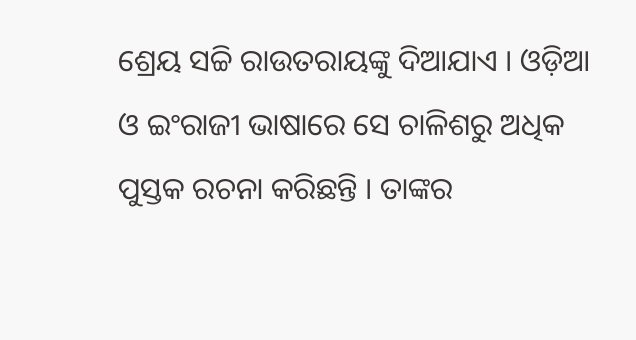ଶ୍ରେୟ ସଚ୍ଚି ରାଉତରାୟଙ୍କୁ ଦିଆଯାଏ । ଓଡ଼ିଆ ଓ ଇଂରାଜୀ ଭାଷାରେ ସେ ଚାଳିଶରୁ ଅଧିକ ପୁସ୍ତକ ରଚନା କରିଛନ୍ତି । ତାଙ୍କର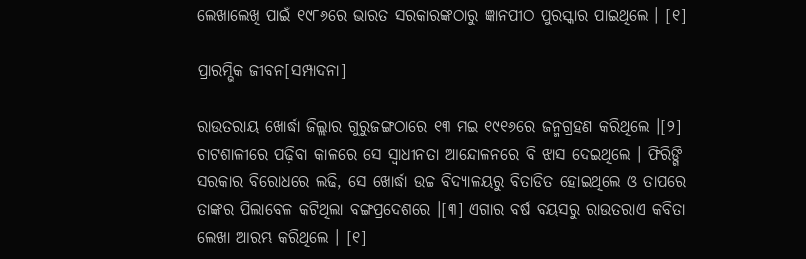ଲେଖାଲେଖି ପାଇଁ ୧୯୮୬ରେ ଭାରତ ସରକାରଙ୍କଠାରୁ ଜ୍ଞାନପୀଠ ପୁରସ୍କାର ପାଇଥିଲେ । [୧]

ପ୍ରାରମ୍ଭିକ ଜୀବନ[ସମ୍ପାଦନା]

ରାଉତରାୟ ଖୋର୍ଦ୍ଧା ଜିଲ୍ଲାର ଗୁରୁଜଙ୍ଗଠାରେ ୧୩ ମଇ ୧୯୧୬ରେ ଜନ୍ମଗ୍ରହଣ କରିଥିଲେ ।[୨] ଚାଟଶାଳୀରେ ପଢ଼ିବା କାଳରେ ସେ ସ୍ୱାଧୀନତା ଆନ୍ଦୋଳନରେ ବି ଝାସ ଦେଇଥିଲେ । ଫିରିଙ୍ଗି ସରକାର ବିରୋଧରେ ଲଢି, ସେ ଖୋର୍ଦ୍ଧା ଉଚ୍ଚ ବିଦ୍ୟାଳୟରୁ ବିତାଡିତ ହୋଇଥିଲେ ଓ ତାପରେ ତାଙ୍କର ପିଲାବେଳ କଟିଥିଲା ବଙ୍ଗପ୍ରଦେଶରେ ।[୩] ଏଗାର ବର୍ଷ ବୟସରୁ ରାଉତରାଏ କବିତା ଲେଖା ଆରମ୍ଭ କରିଥିଲେ । [୧]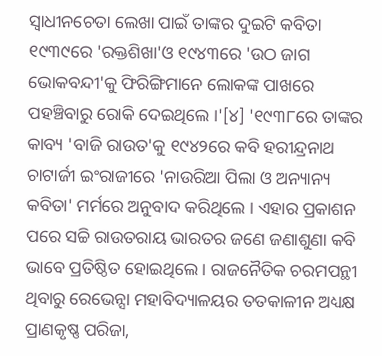ସ୍ୱାଧୀନଚେତା ଲେଖା ପାଇଁ ତାଙ୍କର ଦୁଇଟି କବିତା ୧୯୩୯ରେ 'ରକ୍ତଶିଖା'ଓ ୧୯୪୩ରେ 'ଉଠ ଜାଗ ଭୋକବନ୍ଦୀ'କୁ ଫିରିଙ୍ଗିମାନେ ଲୋକଙ୍କ ପାଖରେ ପହଞ୍ଚିବାରୁ ରୋକି ଦେଇଥିଲେ ।'[୪] '୧୯୩୮ରେ ତାଙ୍କର କାବ୍ୟ 'ବାଜି ରାଉତ'କୁ ୧୯୪୨ରେ କବି ହରୀନ୍ଦ୍ରନାଥ ଚାଟାର୍ଜୀ ଇଂରାଜୀରେ 'ନାଉରିଆ ପିଲା ଓ ଅନ୍ୟାନ୍ୟ କବିତା' ମର୍ମରେ ଅନୁବାଦ କରିଥିଲେ । ଏହାର ପ୍ରକାଶନ ପରେ ସଚ୍ଚି ରାଉତରାୟ ଭାରତର ଜଣେ ଜଣାଶୁଣା କବି ଭାବେ ପ୍ରତିଷ୍ଠିତ ହୋଇଥିଲେ । ରାଜନୈତିକ ଚରମପନ୍ଥୀ ଥିବାରୁ ରେଭେନ୍ସା ମହାବିଦ୍ୟାଳୟର ତତକାଳୀନ ଅଧ୍ୟକ୍ଷ ପ୍ରାଣକୃଷ୍ଣ ପରିଜା,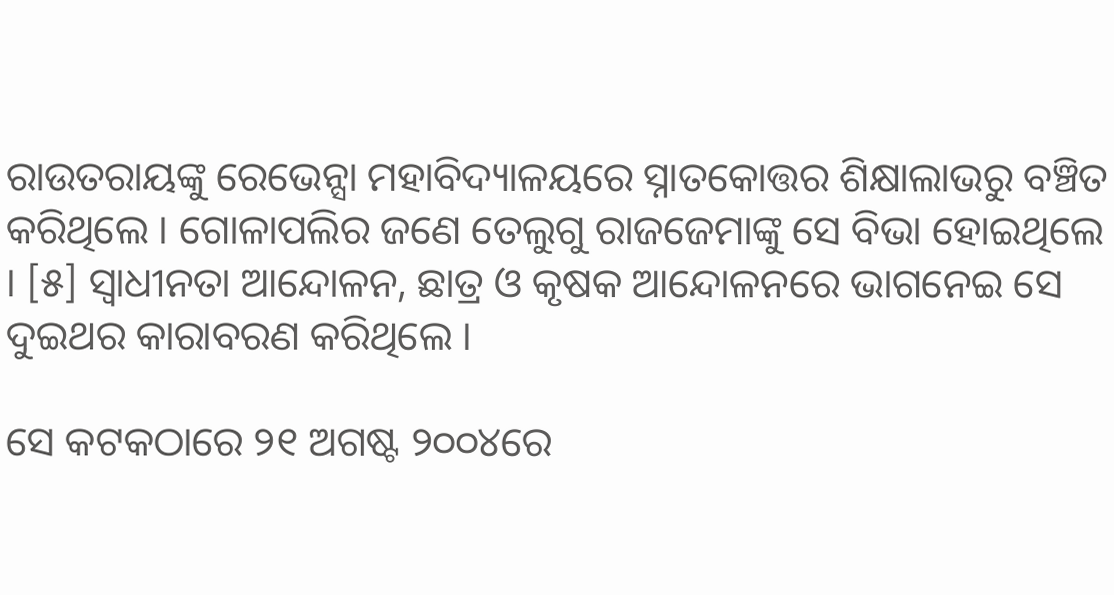ରାଉତରାୟଙ୍କୁ ରେଭେନ୍ସା ମହାବିଦ୍ୟାଳୟରେ ସ୍ନାତକୋତ୍ତର ଶିକ୍ଷାଲାଭରୁ ବଞ୍ଚିତ କରିଥିଲେ । ଗୋଳାପଲିର ଜଣେ ତେଲୁଗୁ ରାଜଜେମାଙ୍କୁ ସେ ବିଭା ହୋଇଥିଲେ । [୫] ସ୍ୱାଧୀନତା ଆନ୍ଦୋଳନ, ଛାତ୍ର ଓ କୃଷକ ଆନ୍ଦୋଳନରେ ଭାଗନେଇ ସେ ଦୁଇଥର କାରାବରଣ କରିଥିଲେ ।

ସେ କଟକଠାରେ ୨୧ ଅଗଷ୍ଟ ୨୦୦୪ରେ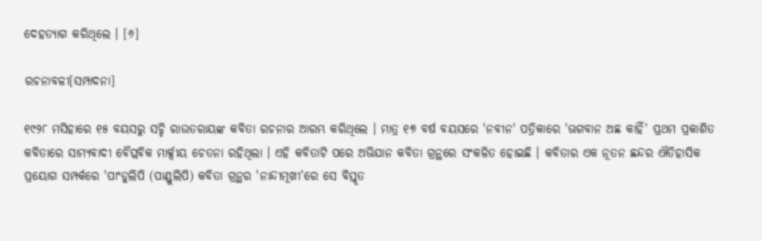ଦେହତ୍ୟାଗ କରିଥିଲେ । [୬]

ରଚନାବଳୀ[ସମ୍ପାଦନା]

୧୯୨୮ ମସିହାରେ ୧୫ ବୟସରୁ ସଚ୍ଚି ରାଉତରାୟଙ୍କ କବିତା ରଚନାର ଆରମ୍ଭ କରିଥିଲେ । ମାତ୍ର ୧୭ ବର୍ଷ ବୟସରେ 'ନବୀନ' ପତ୍ରିକାରେ 'ଭଗବାନ ଅଛ କାହିଁ' ପ୍ରଥମ ପ୍ରକାଶିତ କବିତାରେ ସାମ୍ୟବାଦୀ ବୈପ୍ଲବିକ ମାର୍କ୍ସୀୟ ଚେତନା ରହିଥିଲା । ଏହି କବିତାଟି ପରେ ଅଭିଯାନ କବିତା ଗ୍ରନ୍ଥରେ ସଂକଳିତ ହୋଇଛି । କବିତାର ଏକ ନୂତନ ଛନ୍ଦର ଐତିହାସିକ ପ୍ରୟୋଗ ସମ୍ପର୍କରେ 'ପାଂଡୁଲିପି (ପାଣ୍ଡୁଲିପି) କବିତା ଗ୍ରନ୍ଥର 'ନାନ୍ଦୀମୂଖୀ'ରେ ସେ ବିସ୍ତୃତ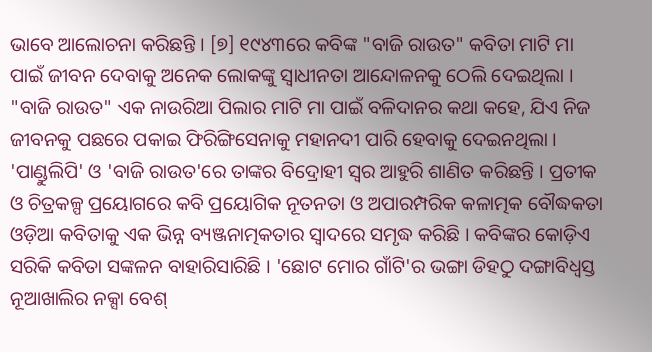ଭାବେ ଆଲୋଚନା କରିଛନ୍ତି । [୭] ୧୯୪୩ରେ କବିଙ୍କ "ବାଜି ରାଉତ" କବିତା ମାଟି ମା ପାଇଁ ଜୀବନ ଦେବାକୁ ଅନେକ ଲୋକଙ୍କୁ ସ୍ୱାଧୀନତା ଆନ୍ଦୋଳନକୁ ଠେଲି ଦେଇଥିଲା । "ବାଜି ରାଉତ" ଏକ ନାଉରିଆ ପିଲାର ମାଟି ମା ପାଇଁ ବଳିଦାନର କଥା କହେ, ଯିଏ ନିଜ ଜୀବନକୁ ପଛରେ ପକାଇ ଫିରିଙ୍ଗିସେନାକୁ ମହାନଦୀ ପାରି ହେବାକୁ ଦେଇନଥିଲା । 'ପାଣ୍ଡୁଲିପି' ଓ 'ବାଜି ରାଉତ'ରେ ତାଙ୍କର ବିଦ୍ରୋହୀ ସ୍ୱର ଆହୁରି ଶାଣିତ କରିଛନ୍ତି । ପ୍ରତୀକ ଓ ଚିତ୍ରକଳ୍ପ ପ୍ରୟୋଗରେ କବି ପ୍ରୟୋଗିକ ନୂତନତା ଓ ଅପାରମ୍ପରିକ କଳାତ୍ମକ ବୌଦ୍ଧକତା ଓଡ଼ିଆ କବିତାକୁ ଏକ ଭିନ୍ନ ବ୍ୟଞ୍ଜନାତ୍ମକତାର ସ୍ୱାଦରେ ସମୃଦ୍ଧ କରିଛି । କବିଙ୍କର କୋଡ଼ିଏ ସରିକି କବିତା ସଙ୍କଳନ ବାହାରିସାରିଛି । 'ଛୋଟ ମୋର ଗାଁଟି'ର ଭଙ୍ଗା ଡିହଠୁ ଦଙ୍ଗାବିଧ୍ୱସ୍ତ ନୂଆଖାଲିର ନକ୍ସା ବେଶ୍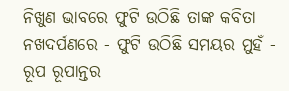ନିଖୁଣ ଭାବରେ ଫୁଟି ଉଠିଛି ତାଙ୍କ କବିତା ନଖଦର୍ପଣରେ - ଫୁଟି ଉଠିଛି ସମୟର ମୁହଁ - ରୂପ ରୂପାନ୍ତର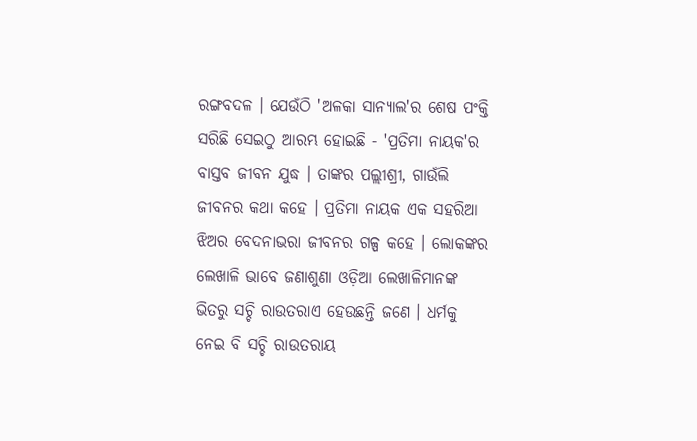ରଙ୍ଗବଦଳ । ଯେଉଁଠି 'ଅଳକା ସାନ୍ୟାଲ'ର ଶେଷ ପଂକ୍ତି ସରିଛି ସେଇଠୁ ଆରମ୍ଭ ହୋଇଛି - 'ପ୍ରତିମା ନାୟକ'ର ବାସ୍ତବ ଜୀବନ ଯୁଦ୍ଧ । ତାଙ୍କର ପଲ୍ଲୀଶ୍ରୀ, ଗାଉଁଲି ଜୀବନର କଥା କହେ । ପ୍ରତିମା ନାୟକ ଏକ ସହରିଆ ଝିଅର ବେଦନାଭରା ଜୀବନର ଗଳ୍ପ କହେ । ଲୋକଙ୍କର ଲେଖାଳି ଭାବେ ଜଣାଶୁଣା ଓଡ଼ିଆ ଲେଖାଳିମାନଙ୍କ ଭିତରୁ ସଚ୍ଚି ରାଉତରାଏ ହେଉଛନ୍ତି ଜଣେ । ଧର୍ମକୁ ନେଇ ବି ସଚ୍ଚି ରାଉତରାୟ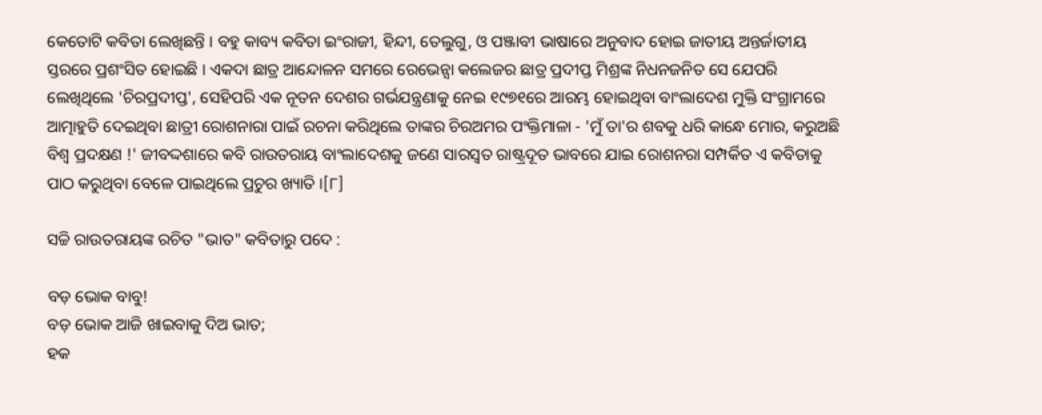କେତୋଟି କବିତା ଲେଖିଛନ୍ତି । ବହୁ କାବ୍ୟ କବିତା ଇଂରାଜୀ, ହିନ୍ଦୀ, ତେଲୁଗୁ, ଓ ପଞ୍ଜାବୀ ଭାଷାରେ ଅନୁବାଦ ହୋଇ ଜାତୀୟ ଅନ୍ତର୍ଜାତୀୟ ସ୍ତରରେ ପ୍ରଶଂସିତ ହୋଇଛି । ଏକଦା ଛାତ୍ର ଆନ୍ଦୋଳନ ସମରେ ରେଭେନ୍ସା କଲେଜର ଛାତ୍ର ପ୍ରଦୀପ୍ତ ମିଶ୍ରଙ୍କ ନିଧନଜନିତ ସେ ଯେପରି ଲେଖିଥିଲେ 'ଚିରପ୍ରଦୀପ୍ତ', ସେହିପରି ଏକ ନୂତନ ଦେଶର ଗର୍ଭଯନ୍ତ୍ରଣାକୁ ନେଇ ୧୯୭୧ରେ ଆରମ୍ଭ ହୋଇଥିବା ବାଂଲାଦେଶ ମୁକ୍ତି ସଂଗ୍ରାମରେ ଆତ୍ମାହୁତି ଦେଇଥିବା ଛାତ୍ରୀ ରୋଶନାରା ପାଇଁ ରଚନା କରିଥିଲେ ତାଙ୍କର ଚିରଅମର ପଂକ୍ତିମାଳା - 'ମୁଁ ତା'ର ଶବକୁ ଧରି କାନ୍ଧେ ମୋର, କରୁଅଛି ବିଶ୍ୱ ପ୍ରଦକ୍ଷଣ !' ଜୀବଦ୍ଦଶାରେ କବି ରାଉତରାୟ ବାଂଲାଦେଶକୁ ଜଣେ ସାରସ୍ୱତ ରାଷ୍ଟ୍ରଦୂତ ଭାବରେ ଯାଇ ରୋଶନରା ସମ୍ପର୍କିତ ଏ କବିତାକୁ ପାଠ କରୁଥିବା ବେଳେ ପାଇଥିଲେ ପ୍ରଚୁର ଖ୍ୟାତି ।[୮]

ସଚ୍ଚି ରାଉତରାୟଙ୍କ ରଚିତ "ଭାତ" କବିତାରୁ ପଦେ :

ବଡ଼ ଭୋକ ବାବୁ!
ବଡ଼ ଭୋକ ଆଜି ଖାଇବାକୁ ଦିଅ ଭାତ;
ହକ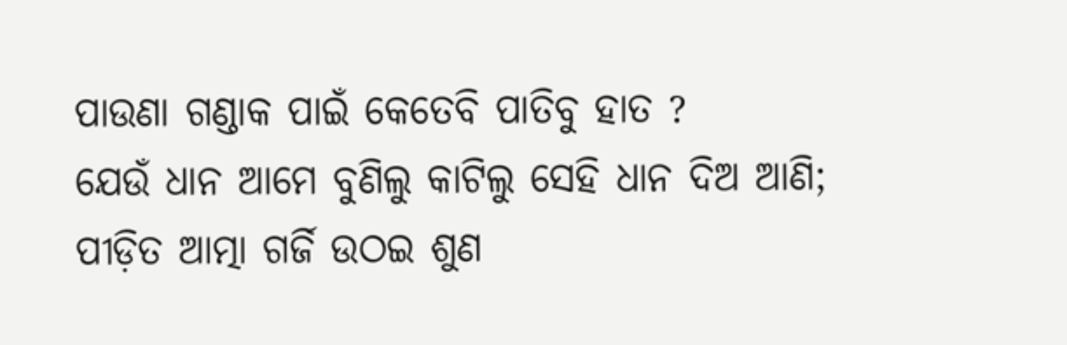ପାଉଣା ଗଣ୍ଡାକ ପାଇଁ କେତେବି ପାତିବୁ ହାତ ?
ଯେଉଁ ଧାନ ଆମେ ବୁଣିଲୁ କାଟିଲୁ ସେହି ଧାନ ଦିଅ ଆଣି;
ପୀଡ଼ିତ ଆତ୍ମା ଗର୍ଜି ଉଠଇ ଶୁଣ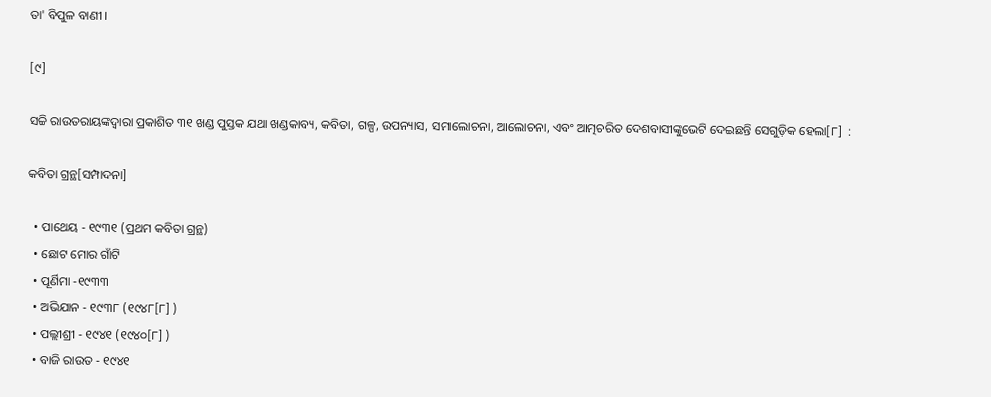ତା' ବିପୁଳ ବାଣୀ ।

[୯]

ସଚ୍ଚି ରାଉତରାୟଙ୍କଦ୍ୱାରା ପ୍ରକାଶିତ ୩୧ ଖଣ୍ଡ ପୁସ୍ତକ ଯଥା ଖଣ୍ଡକାବ୍ୟ, କବିତା, ଗଳ୍ପ, ଉପନ୍ୟାସ, ସମାଲୋଚନା, ଆଲୋଚନା, ଏବଂ ଆତ୍ମଚରିତ ଦେଶବାସୀଙ୍କୁଭେଟି ଦେଇଛନ୍ତି ସେଗୁଡ଼ିକ ହେଲା[୮]  :

କବିତା ଗ୍ରନ୍ଥ[ସମ୍ପାଦନା]

  • ପାଥେୟ - ୧୯୩୧ (ପ୍ରଥମ କବିତା ଗ୍ରନ୍ଥ)
  • ଛୋଟ ମୋର ଗାଁଟି
  • ପୂର୍ଣିମା -୧୯୩୩
  • ଅଭିଯାନ - ୧୯୩୮ (୧୯୪୮[୮] )
  • ପଲ୍ଲୀଶ୍ରୀ - ୧୯୪୧ (୧୯୪୦[୮] )
  • ବାଜି ରାଉତ - ୧୯୪୧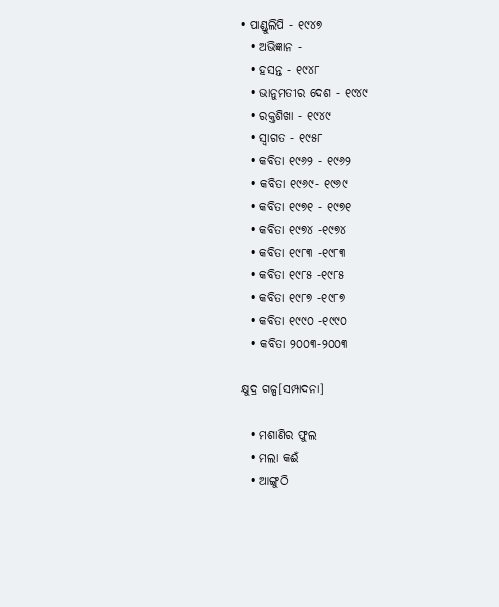• ପାଣ୍ଡୁଲିପି - ୧୯୪୭
  • ଅଭିଜ୍ଞାନ -
  • ହସନ୍ତ - ୧୯୪୮
  • ଭାନୁମତୀର ଦେଶ - ୧୯୪୯
  • ରକ୍ତଶିଖା - ୧୯୪୯
  • ସ୍ୱାଗତ - ୧୯୫୮
  • କବିତା ୧୯୬୨ - ୧୯୬୨
  • କବିତା ୧୯୬୯- ୧୯୬୯
  • କବିତା ୧୯୭୧ - ୧୯୭୧
  • କବିତା ୧୯୭୪ -୧୯୭୪
  • କବିତା ୧୯୮୩ -୧୯୮୩
  • କବିତା ୧୯୮୫ -୧୯୮୫
  • କବିତା ୧୯୮୭ -୧୯୮୭
  • କବିତା ୧୯୯୦ -୧୯୯୦
  • କବିତା ୨୦୦୩-୨୦୦୩

କ୍ଷୁଦ୍ର ଗଳ୍ପ[ସମ୍ପାଦନା]

  • ମଶାଣିର ଫୁଲ
  • ମଲା କଈଁ
  • ଆଙ୍ଗୁଠି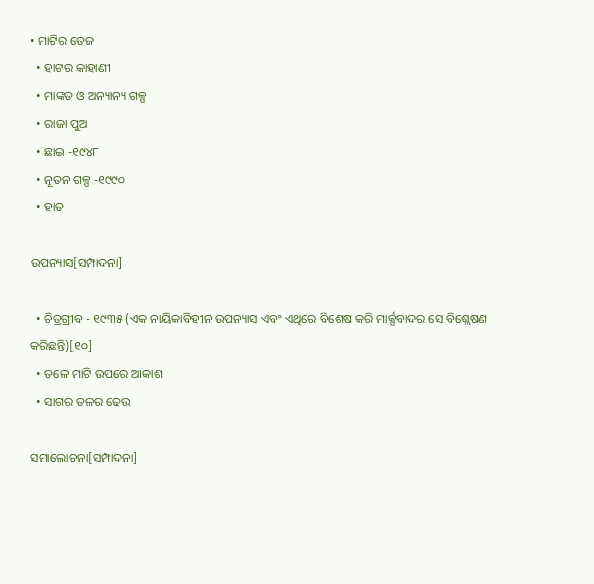• ମାଟିର ତେଜ
  • ହାଟର କାହାଣୀ
  • ମାଙ୍କଡ ଓ ଅନ୍ୟାନ୍ୟ ଗଳ୍ପ
  • ରାଜା ପୁଅ
  • ଛାଇ -୧୯୪୮
  • ନୂତନ ଗଳ୍ପ -୧୯୯୦
  • ହାତ

ଉପନ୍ୟାସ[ସମ୍ପାଦନା]

  • ଚିତ୍ରଗ୍ରୀବ - ୧୯୩୫ (ଏକ ନାୟିକାବିହୀନ ଉପନ୍ୟାସ ଏବଂ ଏଥିରେ ବିଶେଷ କରି ମାର୍କ୍ସବାଦର ସେ ବିଶ୍ଲେଷଣ କରିଛନ୍ତି)[୧୦]
  • ତଳେ ମାଟି ଉପରେ ଆକାଶ
  • ସାଗର ତଳର ଢେଉ

ସମାଲୋଚନା[ସମ୍ପାଦନା]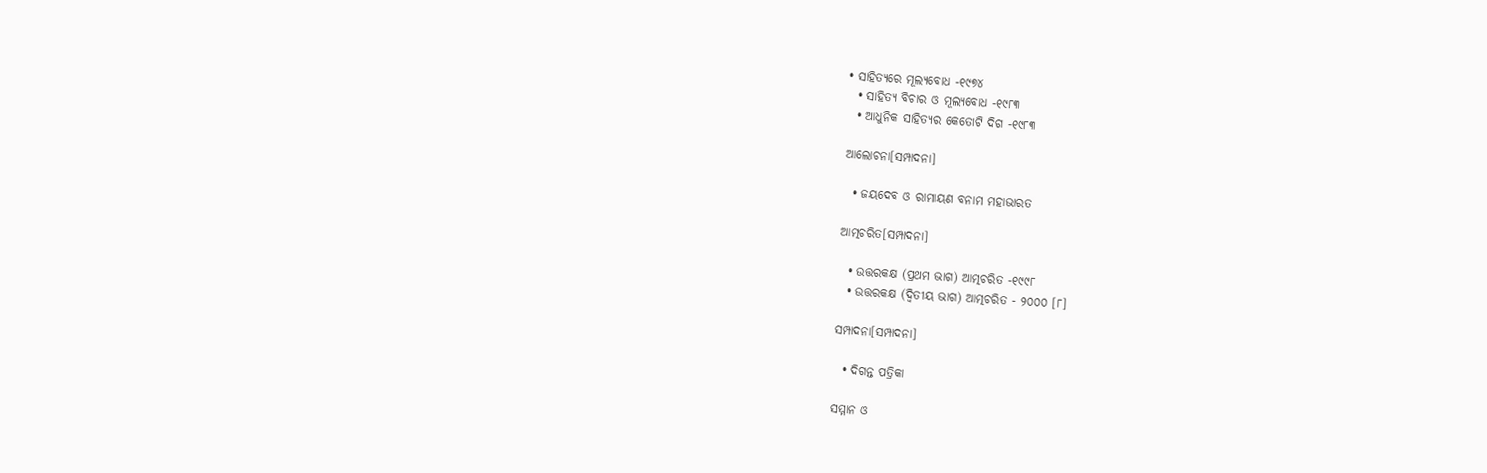• ସାହିତ୍ୟରେ ମୂଲ୍ୟବୋଧ -୧୯୭୪
  • ସାହିତ୍ୟ ବିଚାର ଓ ମୂଲ୍ୟବୋଧ -୧୯୮୩
  • ଆଧୁନିକ ସାହିତ୍ୟର କେତୋଟି ଦିଗ -୧୯୮୩

ଆଲୋଚନା[ସମ୍ପାଦନା]

  • ଜୟଦେବ ଓ ରାମାୟଣ ବନାମ ମହାଭାରତ

ଆତ୍ମଚରିତ[ସମ୍ପାଦନା]

  • ଉତ୍ତରକକ୍ଷ (ପ୍ରଥମ ଭାଗ) ଆତ୍ମଚରିତ -୧୯୯୮
  • ଉତ୍ତରକକ୍ଷ (ଦ୍ୱିତୀୟ ଭାଗ) ଆତ୍ମଚରିତ - ୨୦୦୦ [୮]

ସମ୍ପାଦନା[ସମ୍ପାଦନା]

  • ଦିଗନ୍ତ ପତ୍ରିକା

ସମ୍ମାନ ଓ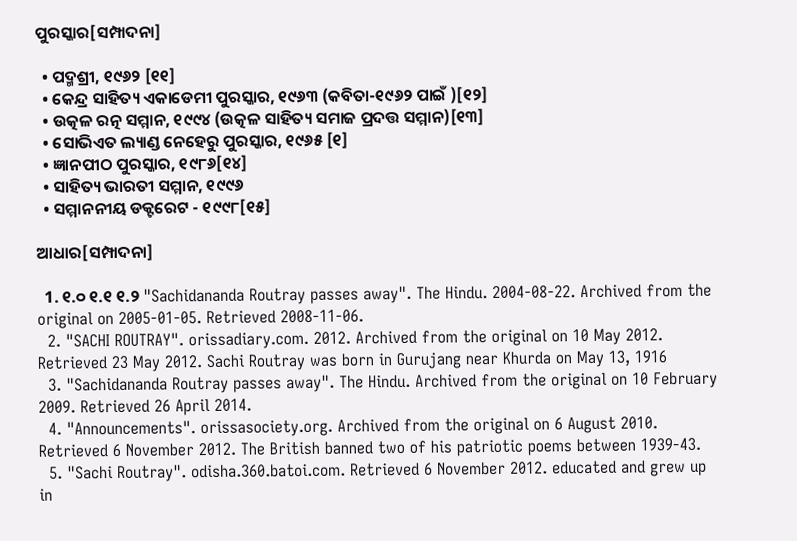ପୁରସ୍କାର[ସମ୍ପାଦନା]

  • ପଦ୍ମଶ୍ରୀ, ୧୯୬୨ [୧୧]
  • କେନ୍ଦ୍ର ସାହିତ୍ୟ ଏକାଡେମୀ ପୁରସ୍କାର, ୧୯୬୩ (କବିତା-୧୯୬୨ ପାଇଁ )[୧୨]
  • ଉତ୍କଳ ରତ୍ନ ସମ୍ମାନ, ୧୯୯୪ (ଉତ୍କଳ ସାହିତ୍ୟ ସମାଜ ପ୍ରଦତ୍ତ ସମ୍ମାନ)[୧୩]
  • ସୋଭିଏତ ଲ୍ୟାଣ୍ଡ ନେହେରୁ ପୁରସ୍କାର, ୧୯୬୫ [୧]
  • ଜ୍ଞାନପୀଠ ପୁରସ୍କାର, ୧୯୮୬[୧୪]
  • ସାହିତ୍ୟ ଭାରତୀ ସମ୍ମାନ, ୧୯୯୬
  • ସମ୍ମାନନୀୟ ଡକ୍ଟରେଟ - ୧୯୯୮[୧୫]

ଆଧାର[ସମ୍ପାଦନା]

  1. ୧.୦ ୧.୧ ୧.୨ "Sachidananda Routray passes away". The Hindu. 2004-08-22. Archived from the original on 2005-01-05. Retrieved 2008-11-06.
  2. "SACHI ROUTRAY". orissadiary.com. 2012. Archived from the original on 10 May 2012. Retrieved 23 May 2012. Sachi Routray was born in Gurujang near Khurda on May 13, 1916
  3. "Sachidananda Routray passes away". The Hindu. Archived from the original on 10 February 2009. Retrieved 26 April 2014.
  4. "Announcements". orissasociety.org. Archived from the original on 6 August 2010. Retrieved 6 November 2012. The British banned two of his patriotic poems between 1939-43.
  5. "Sachi Routray". odisha.360.batoi.com. Retrieved 6 November 2012. educated and grew up in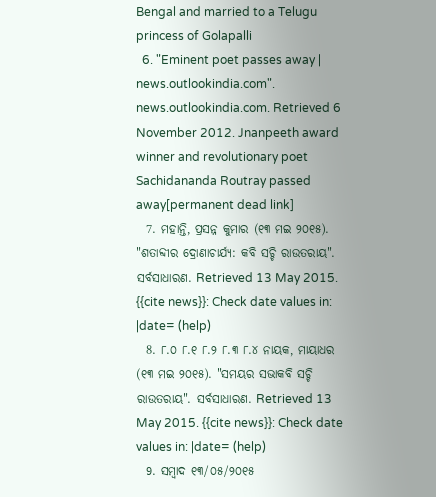Bengal and married to a Telugu princess of Golapalli
  6. "Eminent poet passes away | news.outlookindia.com". news.outlookindia.com. Retrieved 6 November 2012. Jnanpeeth award winner and revolutionary poet Sachidananda Routray passed away[permanent dead link]
  7. ମହାନ୍ତି, ପ୍ରସନ୍ନ କୁମାର (୧୩ ମଇ ୨୦୧୫). "ଶତାବ୍ଦୀର ଦ୍ରୋଣାଚାର୍ଯ୍ୟ: କବି ସଚ୍ଚି ରାଉତରାୟ". ସର୍ବସାଧାରଣ. Retrieved 13 May 2015. {{cite news}}: Check date values in: |date= (help)
  8. ୮.୦ ୮.୧ ୮.୨ ୮.୩ ୮.୪ ନାୟକ, ମାୟାଧର (୧୩ ମଇ ୨୦୧୫). "ସମୟର ସଭାକବି ସଚ୍ଚି ରାଉତରାୟ". ସର୍ବସାଧାରଣ. Retrieved 13 May 2015. {{cite news}}: Check date values in: |date= (help)
  9. ସମ୍ବାଦ ୧୩/୦୫/୨୦୧୫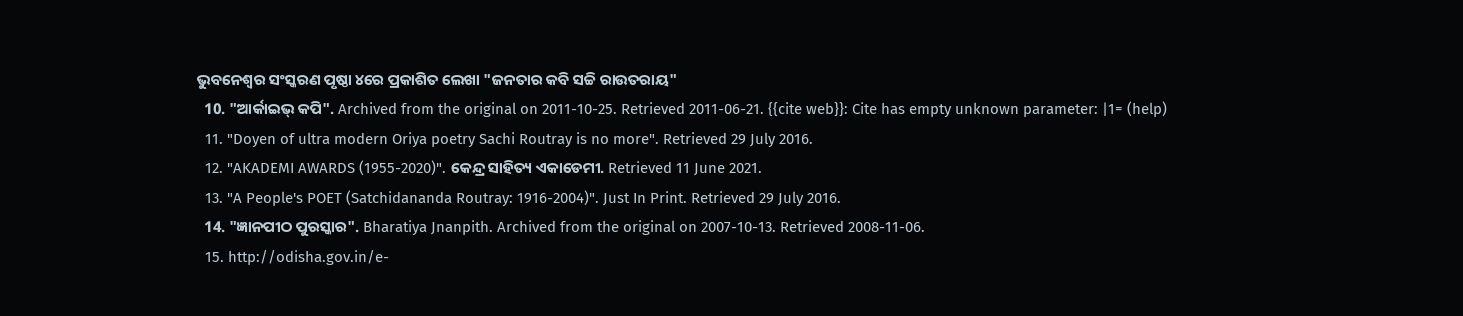ଭୁବନେଶ୍ୱର ସଂସ୍କରଣ ପୃଷ୍ଠା ୪ରେ ପ୍ରକାଶିତ ଲେଖା "ଜନତାର କବି ସଚ୍ଚି ରାଉତରାୟ"
  10. "ଆର୍କାଇଭ୍ କପି". Archived from the original on 2011-10-25. Retrieved 2011-06-21. {{cite web}}: Cite has empty unknown parameter: |1= (help)
  11. "Doyen of ultra modern Oriya poetry Sachi Routray is no more". Retrieved 29 July 2016.
  12. "AKADEMI AWARDS (1955-2020)". କେନ୍ଦ୍ର ସାହିତ୍ୟ ଏକାଡେମୀ. Retrieved 11 June 2021.
  13. "A People's POET (Satchidananda Routray: 1916-2004)". Just In Print. Retrieved 29 July 2016.
  14. "ଜ୍ଞାନପୀଠ ପୁରସ୍କାର". Bharatiya Jnanpith. Archived from the original on 2007-10-13. Retrieved 2008-11-06.
  15. http://odisha.gov.in/e-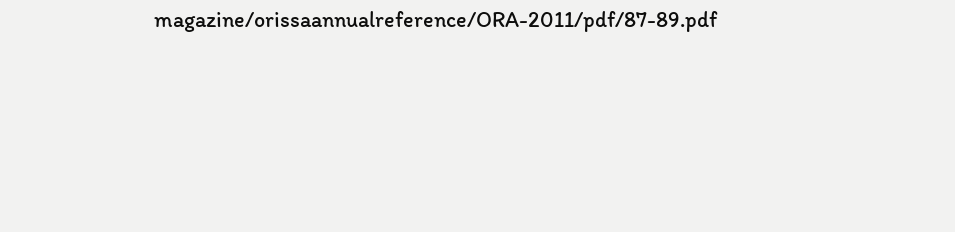magazine/orissaannualreference/ORA-2011/pdf/87-89.pdf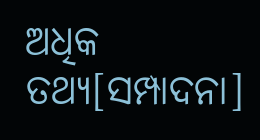ଅଧିକ ତଥ୍ୟ[ସମ୍ପାଦନା]